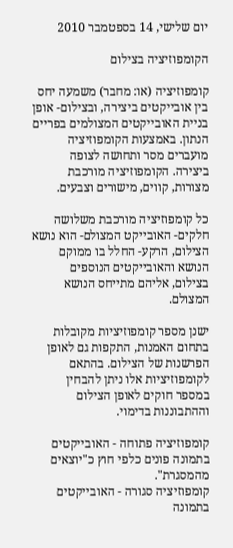יום שלישי, 14 בספטמבר 2010

הקומפוזיציה בצילום

קומפוזיציה (או: מחבר) משמעה יחס בין אובייקטים ביצירה, ובצילום- אופן בניית האובייקטים המצולמים בפריים הנתון. באמצעות הקומפוזיציה מועברים מסר ותחושה לצופה ביצירה. הקומפוזיציה מורכבת מצורות, קווים, מישורים וצבעים.

כל קומפוזיציה מורכבת משלושה חלקים- האובייקט המצולם- הוא נושא הצילום, הרקע- החלל בו ממוקם הנושא והאובייקטים הנוספים בצילום, אליהם מתייחס הנושא המצולם.

ישנן מספר קומפוזיציות מקובלות בתחום האמנות, התקפות גם לאופן הפרשנות של הצילום. בהתאם לקומפוזיציות אלו ניתן להבחין במספר חוקים לאופן הצילום וההתבוננות בדימוי.

קומפוזיציה פתוחה - האובייקטים בתמונה פונים כלפי חוץ כ"יוצאים מהמסגרת".
קומפוזיציה סגורה - האובייקטים בתמונה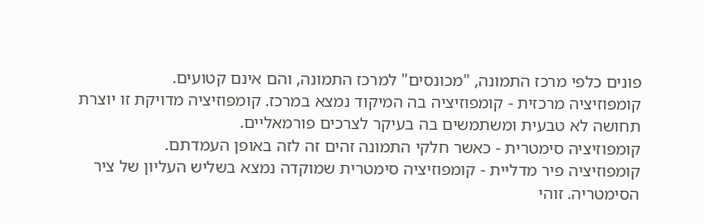פונים כלפי מרכז התמונה, "מכונסים" למרכז התמונה, והם אינם קטועים.
קומפוזיציה מרכזית - קומפוזיציה בה המיקוד נמצא במרכז. קומפוזיציה מדויקת זו יוצרת תחושה לא טבעית ומשתמשים בה בעיקר לצרכים פורמאליים.
קומפוזיציה סימטרית - כאשר חלקי התמונה זהים זה לזה באופן העמדתם.
קומפוזיציה פיר מדליית - קומפוזיציה סימטרית שמוקדה נמצא בשליש העליון של ציר הסימטריה. זוהי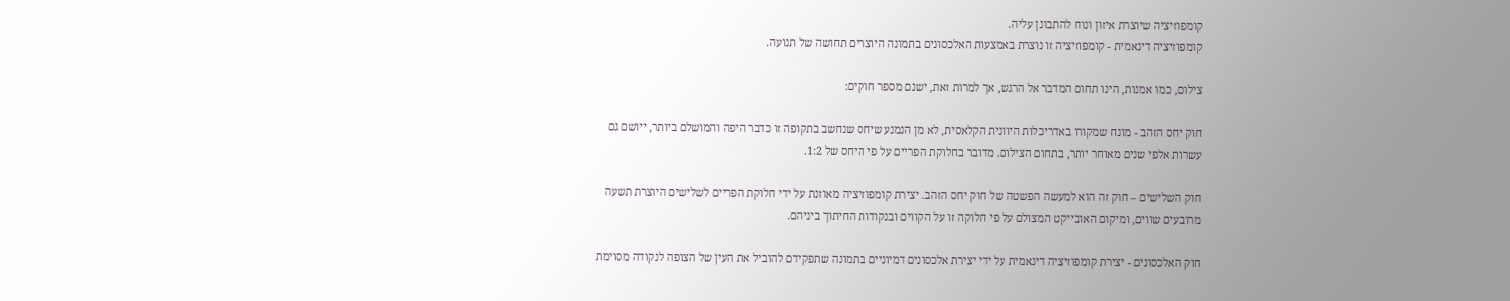קומפוזיציה שיוצרת איזון ונוח להתבונן עליה.
קומפוזיציה דינאמית - קומפוזיציה זו נוצרת באמצעות האלכסונים בתמונה היוצרים תחושה של תנועה.

צילום, כמו אמנות, הינו תחום המדבר אל הרגש, אך למרות זאת, ישנם מספר חוקים:

חוק יחס הזהב - מונח שמקורו באדריכלות היוונית הקלאסית, לא מן הנמנע שיחס שנחשב בתקופה זו כדבר היפה והמושלם ביותר, ייושם גם עשרות אלפי שנים מאוחר יותר, בתחום הצילום. מדובר בחלוקת הפריים על פי היחס של 1:2.

חוק השלישים – חוק זה הוא למעשה הפשטה של חוק יחס הזהב. יצירת קומפוזיציה מאוזנת על ידי חלוקת הפריים לשלישים היוצרת תשעה מרובעים שווים, ומיקום האובייקט המצולם על פי חלוקה זו על הקווים ובנקודות החיתוך ביניהם.

חוק האלכסונים - יצירת קומפוזיציה דינאמית על ידי יצירת אלכסונים דמיוניים בתמונה שתפקידם להוביל את העין של הצופה לנקודה מסוימת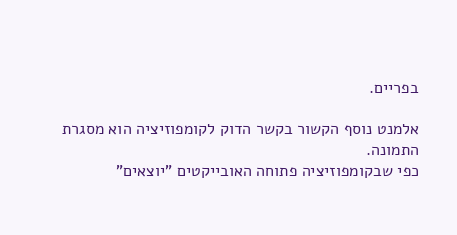בפריים.

אלמנט נוסף הקשור בקשר הדוק לקומפוזיציה הוא מסגרת התמונה.
כפי שבקומפוזיציה פתוחה האובייקטים "יוצאים"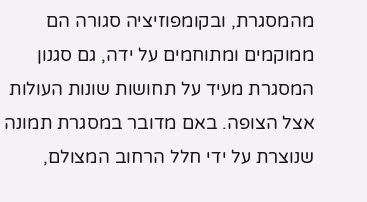מהמסגרת, ובקומפוזיציה סגורה הם ממוקמים ומתוחמים על ידה, גם סגנון המסגרת מעיד על תחושות שונות העולות אצל הצופה. באם מדובר במסגרת תמונה שנוצרת על ידי חלל הרחוב המצולם,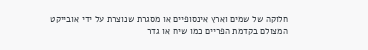חלוקה של שמים וארץ אינסופיים או מסגרת שנוצרת על ידי אובייקט המצולם בקדמת הפריים כמו שיח או גדר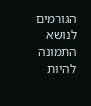הגורמים לנושא התמונה להיות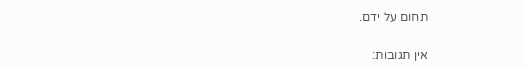תחום על ידם.

אין תגובות: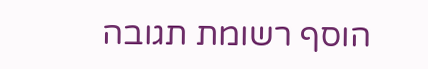הוסף רשומת תגובה